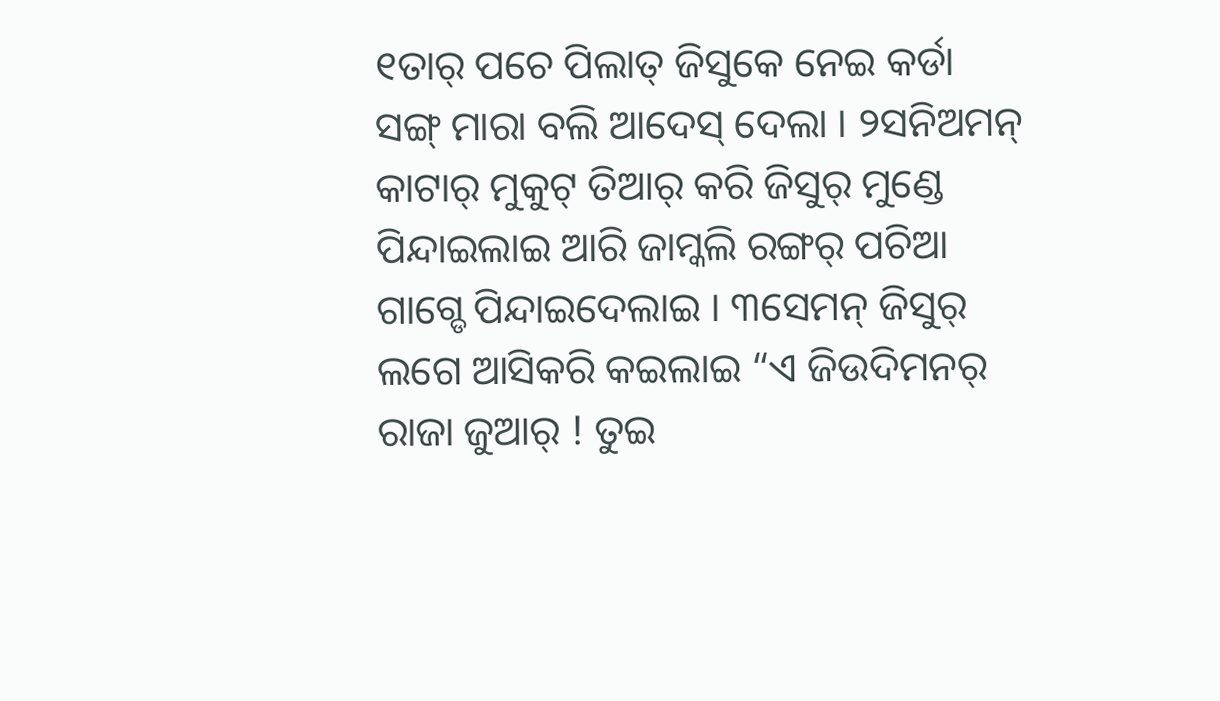୧ତାର୍ ପଚେ ପିଲାତ୍ ଜିସୁକେ ନେଇ କର୍ଡା ସଙ୍ଗ୍ ମାରା ବଲି ଆଦେସ୍ ଦେଲା । ୨ସନିଅମନ୍ କାଟାର୍ ମୁକୁଟ୍ ତିଆର୍ କରି ଜିସୁର୍ ମୁଣ୍ଡେ ପିନ୍ଦାଇଲାଇ ଆରି ଜାମ୍କଲି ରଙ୍ଗର୍ ପଚିଆ ଗାଗ୍ଡେ ପିନ୍ଦାଇଦେଲାଇ । ୩ସେମନ୍ ଜିସୁର୍ ଲଗେ ଆସିକରି କଇଲାଇ “ଏ ଜିଉଦିମନର୍ ରାଜା ଜୁଆର୍ ! ତୁଇ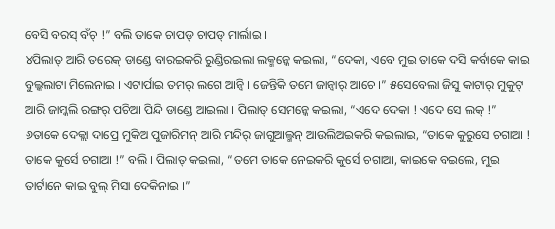ବେସି ବରସ୍ ବଁଚ୍ !” ବଲି ତାକେ ଚାପଡ୍ ଚାପଡ୍ ମାର୍ଲାଇ ।
୪ପିଲାତ୍ ଆରି ତରେକ୍ ଡାଣ୍ଡେ ବାରଇକରି ରୁଣ୍ଡିରଇଲା ଲକ୍ମନ୍କେ କଇଲା, “ଦେକା, ଏବେ ମୁଇ ତାକେ ଦସି କର୍ବାକେ କାଇ ବୁଲ୍କଲାଟା ମିଲେନାଇ । ଏଟାର୍ପାଇ ତମର୍ ଲଗେ ଆନ୍ବି । ଜେନ୍ତିକି ତମେ ଜାନ୍ବାର୍ ଆଚେ ।” ୫ସେବେଲା ଜିସୁ କାଟାର୍ ମୁକୁଟ୍ ଆରି ଜାମ୍କଲି ରଙ୍ଗର୍ ପଚିଆ ପିନ୍ଦି ଡାଣ୍ଡେ ଆଇଲା । ପିଲାତ୍ ସେମନ୍କେ କଇଲା, “ଏଦେ ଦେକା ! ଏଦେ ସେ ଲକ୍ !”
୬ତାକେ ଦେକ୍ଲା ଦାପ୍ରେ ମୁକିଅ ପୁଜାରିମନ୍ ଆରି ମନ୍ଦିର୍ ଜାଗୁଆଲ୍ମନ୍ ଆଉଲିଅଇକରି କଇଲାଇ, “ତାକେ କୁରୁସେ ଚଗାଆ ! ତାକେ କୁର୍ସେ ଚଗାଆ !” ବଲି । ପିଲାତ୍ କଇଲା, “ତମେ ତାକେ ନେଇକରି କୁର୍ସେ ଚଗାଆ, କାଇକେ ବଇଲେ, ମୁଇ ତାର୍ଟାନେ କାଇ ବୁଲ୍ ମିସା ଦେକିନାଇ ।”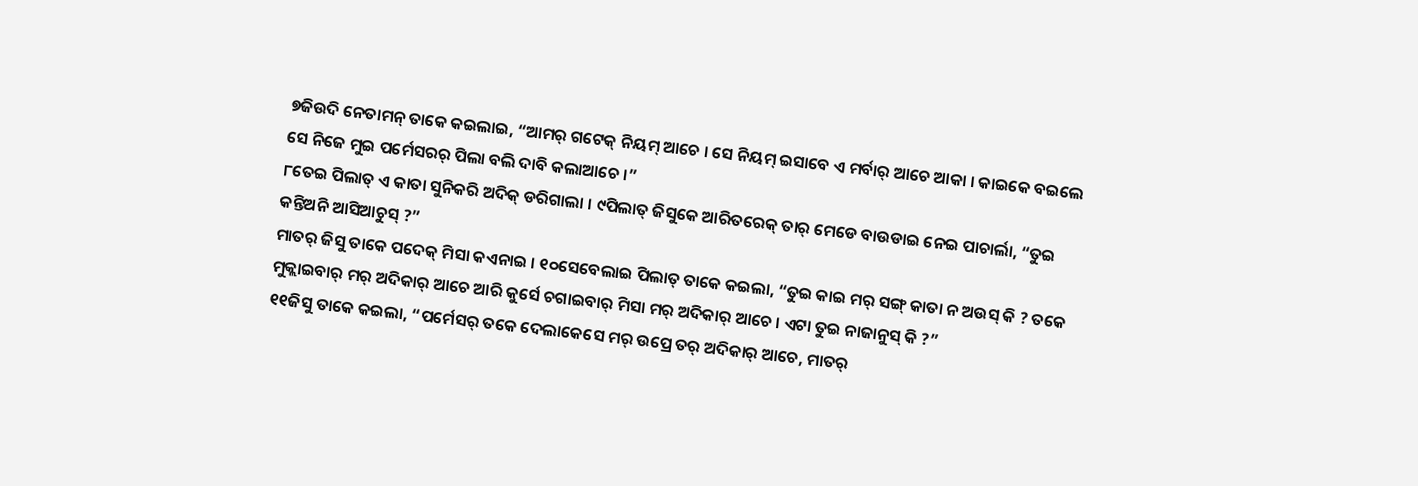୭ଜିଉଦି ନେତାମନ୍ ତାକେ କଇଲାଇ, “ଆମର୍ ଗଟେକ୍ ନିୟମ୍ ଆଚେ । ସେ ନିୟମ୍ ଇସାବେ ଏ ମର୍ବାର୍ ଆଚେ ଆକା । କାଇକେ ବଇଲେ ସେ ନିଜେ ମୁଇ ପର୍ମେସରର୍ ପିଲା ବଲି ଦାବି କଲାଆଚେ ।”
୮ତେଇ ପିଲାତ୍ ଏ କାତା ସୁନିକରି ଅଦିକ୍ ଡରିଗାଲା । ୯ପିଲାତ୍ ଜିସୁକେ ଆରିତରେକ୍ ତାର୍ ମେଡେ ବାଉଡାଇ ନେଇ ପାଚାର୍ଲା, “ତୁଇ କନ୍ତିଅନି ଆସିଆଚୁସ୍ ?”
ମାତର୍ ଜିସୁ ତାକେ ପଦେକ୍ ମିସା କଏନାଇ । ୧୦ସେବେଲାଇ ପିଲାତ୍ ତାକେ କଇଲା, “ତୁଇ କାଇ ମର୍ ସଙ୍ଗ୍ କାତା ନ ଅଉସ୍ କି ? ତକେ ମୁକ୍ଲାଇବାର୍ ମର୍ ଅଦିକାର୍ ଆଚେ ଆରି କୁର୍ସେ ଚଗାଇବାର୍ ମିସା ମର୍ ଅଦିକାର୍ ଆଚେ । ଏଟା ତୁଇ ନାଜାନୁସ୍ କି ?”
୧୧ଜିସୁ ତାକେ କଇଲା, “ପର୍ମେସର୍ ତକେ ଦେଲାକେସେ ମର୍ ଉପ୍ରେ ତର୍ ଅଦିକାର୍ ଆଚେ, ମାତର୍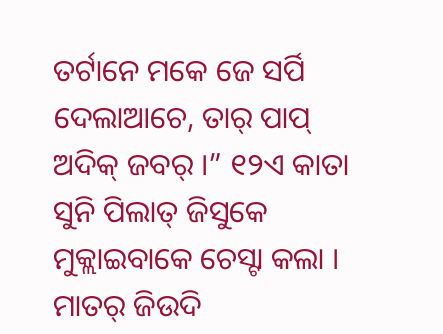ତର୍ଟାନେ ମକେ ଜେ ସର୍ପି ଦେଲାଆଚେ, ତାର୍ ପାପ୍ ଅଦିକ୍ ଜବର୍ ।” ୧୨ଏ କାତା ସୁନି ପିଲାତ୍ ଜିସୁକେ ମୁକ୍ଲାଇବାକେ ଚେସ୍ଟା କଲା । ମାତର୍ ଜିଉଦି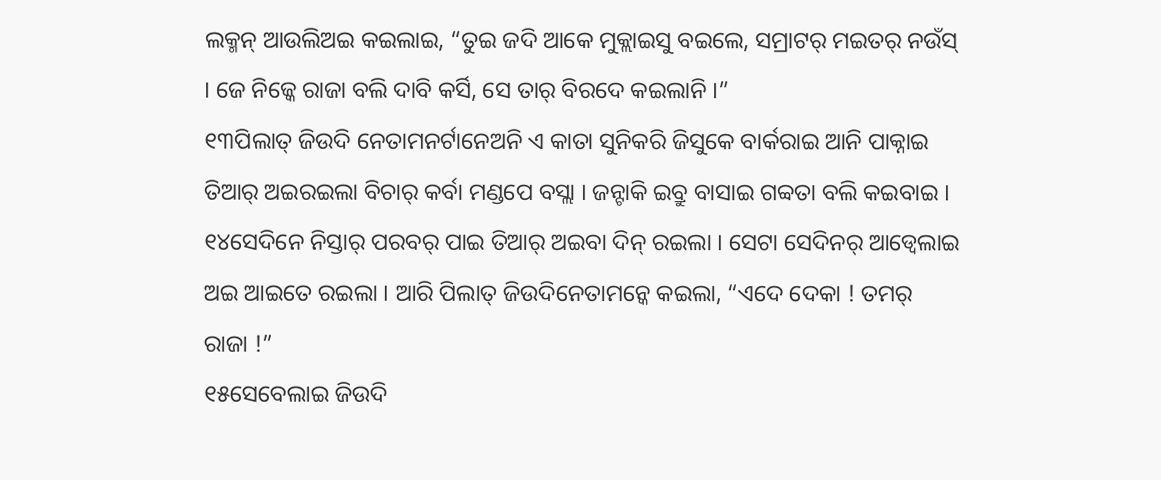ଲକ୍ମନ୍ ଆଉଲିଅଇ କଇଲାଇ, “ତୁଇ ଜଦି ଆକେ ମୁକ୍ଲାଇସୁ ବଇଲେ, ସମ୍ରାଟର୍ ମଇତର୍ ନଉଁସ୍ । ଜେ ନିଜ୍କେ ରାଜା ବଲି ଦାବି କର୍ସି, ସେ ତାର୍ ବିରଦେ କଇଲାନି ।”
୧୩ପିଲାତ୍ ଜିଉଦି ନେତାମନର୍ଟାନେଅନି ଏ କାତା ସୁନିକରି ଜିସୁକେ ବାର୍କରାଇ ଆନି ପାକ୍ନାଇ ତିଆର୍ ଅଇରଇଲା ବିଚାର୍ କର୍ବା ମଣ୍ଡପେ ବସ୍ଲା । ଜନ୍ଟାକି ଇବ୍ରୁ ବାସାଇ ଗବ୍ବତା ବଲି କଇବାଇ । ୧୪ସେଦିନେ ନିସ୍ତାର୍ ପରବର୍ ପାଇ ତିଆର୍ ଅଇବା ଦିନ୍ ରଇଲା । ସେଟା ସେଦିନର୍ ଆଡ୍ବେଲାଇ ଅଇ ଆଇତେ ରଇଲା । ଆରି ପିଲାତ୍ ଜିଉଦିନେତାମନ୍କେ କଇଲା, “ଏଦେ ଦେକା ! ତମର୍ ରାଜା !”
୧୫ସେବେଲାଇ ଜିଉଦି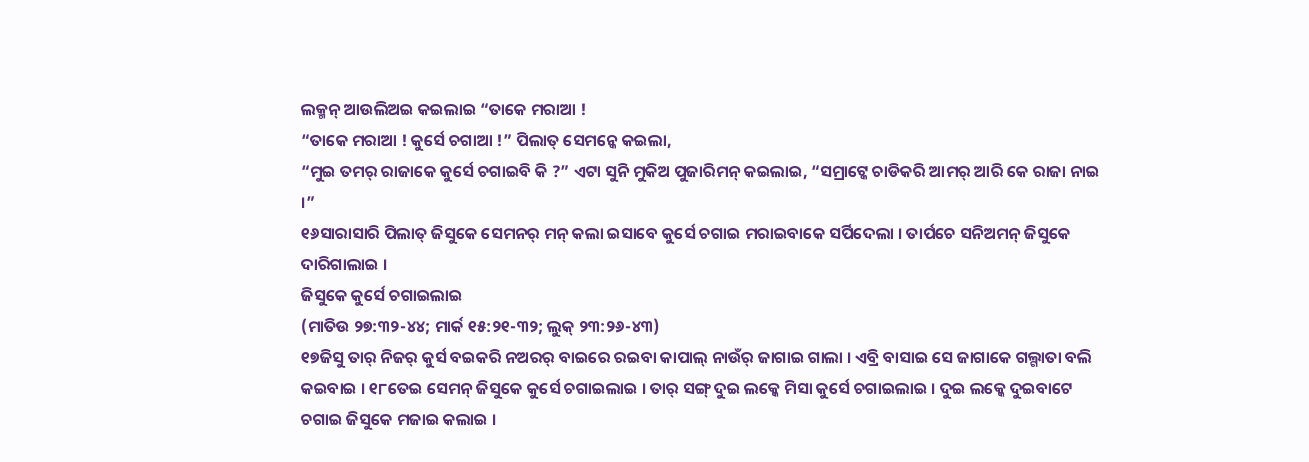ଲକ୍ମନ୍ ଆଉଲିଅଇ କଇଲାଇ “ତାକେ ମରାଆ !
“ତାକେ ମରାଆ ! କୁର୍ସେ ଚଗାଆ !” ପିଲାତ୍ ସେମନ୍କେ କଇଲା,
“ମୁଇ ତମର୍ ରାଜାକେ କୁର୍ସେ ଚଗାଇବି କି ?” ଏଟା ସୁନି ମୁକିଅ ପୁଜାରିମନ୍ କଇଲାଇ, “ସମ୍ରାଟ୍କେ ଚାଡିକରି ଆମର୍ ଆରି କେ ରାଜା ନାଇ ।”
୧୬ସାରାସାରି ପିଲାତ୍ ଜିସୁକେ ସେମନର୍ ମନ୍ କଲା ଇସାବେ କୁର୍ସେ ଚଗାଇ ମରାଇବାକେ ସର୍ପିଦେଲା । ତାର୍ପଚେ ସନିଅମନ୍ ଜିସୁକେ ଦାରିଗାଲାଇ ।
ଜିସୁକେ କୁର୍ସେ ଚଗାଇଲାଇ
(ମାତିଉ ୨୭:୩୨-୪୪; ମାର୍କ ୧୫:୨୧-୩୨; ଲୁକ୍ ୨୩:୨୬-୪୩)
୧୭ଜିସୁ ତାର୍ ନିଜର୍ କୁର୍ସ ବଇକରି ନଅରର୍ ବାଇରେ ରଇବା କାପାଲ୍ ନାଉଁର୍ ଜାଗାଇ ଗାଲା । ଏବ୍ରି ବାସାଇ ସେ ଜାଗାକେ ଗଲ୍ଗାତା ବଲି କଇବାଇ । ୧୮ତେଇ ସେମନ୍ ଜିସୁକେ କୁର୍ସେ ଚଗାଇଲାଇ । ତାର୍ ସଙ୍ଗ୍ ଦୁଇ ଲକ୍କେ ମିସା କୁର୍ସେ ଚଗାଇଲାଇ । ଦୁଇ ଲକ୍କେ ଦୁଇବାଟେ ଚଗାଇ ଜିସୁକେ ମଜାଇ କଲାଇ ।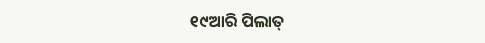୧୯ଆରି ପିଲାତ୍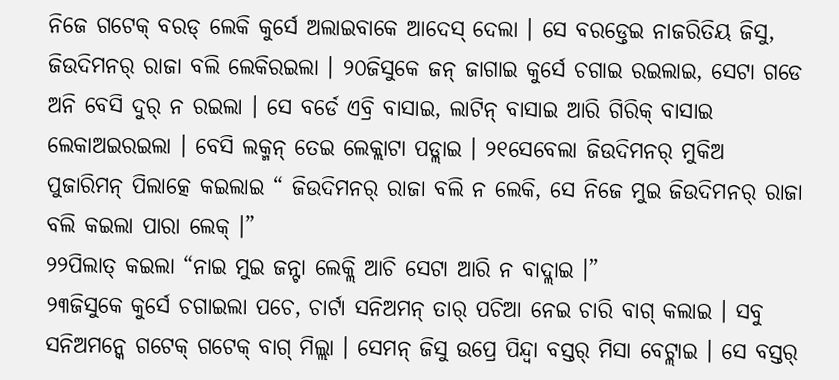ନିଜେ ଗଟେକ୍ ବରଡ୍ ଲେକି କୁର୍ସେ ଅଲାଇବାକେ ଆଦେସ୍ ଦେଲା । ସେ ବରଡ୍ତେଇ ନାଜରିତିୟ ଜିସୁ, ଜିଉଦିମନର୍ ରାଜା ବଲି ଲେକିରଇଲା । ୨୦ଜିସୁକେ ଜନ୍ ଜାଗାଇ କୁର୍ସେ ଚଗାଇ ରଇଲାଇ, ସେଟା ଗଡେ ଅନି ବେସି ଦୁର୍ ନ ରଇଲା । ସେ ବର୍ଡେ ଏବ୍ରି ବାସାଇ, ଲାଟିନ୍ ବାସାଇ ଆରି ଗିରିକ୍ ବାସାଇ ଲେକାଅଇରଇଲା । ବେସି ଲକ୍ମନ୍ ତେଇ ଲେକ୍ଲାଟା ପଡ୍ଲାଇ । ୨୧ସେବେଲା ଜିଉଦିମନର୍ ମୁକିଅ ପୁଜାରିମନ୍ ପିଲାତ୍କେ କଇଲାଇ “ ଜିଉଦିମନର୍ ରାଜା ବଲି ନ ଲେକି, ସେ ନିଜେ ମୁଇ ଜିଉଦିମନର୍ ରାଜା ବଲି କଇଲା ପାରା ଲେକ୍ ।”
୨୨ପିଲାତ୍ କଇଲା “ନାଇ ମୁଇ ଜନ୍ଟା ଲେକ୍ଲି ଆଚି ସେଟା ଆରି ନ ବାଦ୍ଲାଇ ।”
୨୩ଜିସୁକେ କୁର୍ସେ ଚଗାଇଲା ପଚେ, ଚାର୍ଟା ସନିଅମନ୍ ତାର୍ ପଚିଆ ନେଇ ଚାରି ବାଗ୍ କଲାଇ । ସବୁ ସନିଅମନ୍କେ ଗଟେକ୍ ଗଟେକ୍ ବାଗ୍ ମିଲ୍ଲା । ସେମନ୍ ଜିସୁ ଉପ୍ରେ ପିନ୍ଦ୍ବା ବସ୍ତର୍ ମିସା ବେଟ୍ଲାଇ । ସେ ବସ୍ତର୍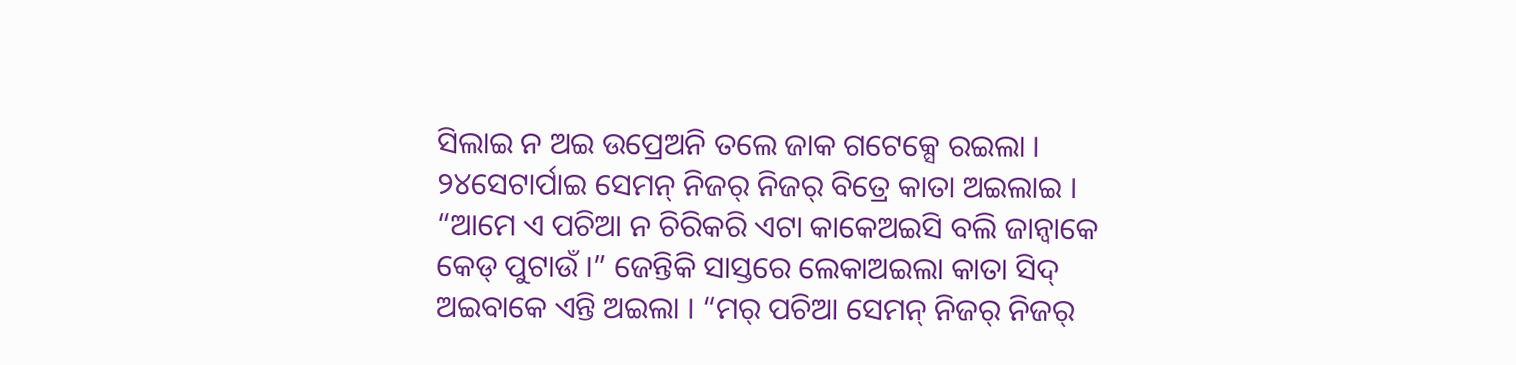ସିଲାଇ ନ ଅଇ ଉପ୍ରେଅନି ତଲେ ଜାକ ଗଟେକ୍ସେ ରଇଲା । ୨୪ସେଟାର୍ପାଇ ସେମନ୍ ନିଜର୍ ନିଜର୍ ବିତ୍ରେ କାତା ଅଇଲାଇ । “ଆମେ ଏ ପଚିଆ ନ ଚିରିକରି ଏଟା କାକେଅଇସି ବଲି ଜାନ୍ବାକେ କେଡ୍ ପୁଟାଉଁ ।” ଜେନ୍ତିକି ସାସ୍ତରେ ଲେକାଅଇଲା କାତା ସିଦ୍ ଅଇବାକେ ଏନ୍ତି ଅଇଲା । “ମର୍ ପଚିଆ ସେମନ୍ ନିଜର୍ ନିଜର୍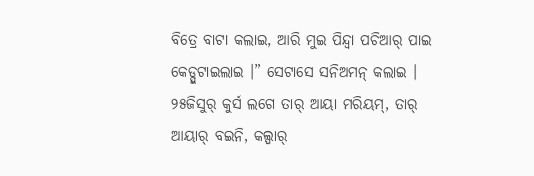ବିତ୍ରେ ବାଟା କଲାଇ, ଆରି ମୁଇ ପିନ୍ଦ୍ବା ପଚିଆର୍ ପାଇ କେଡ୍ପୁଟାଇଲାଇ ।” ସେଟାସେ ସନିଅମନ୍ କଲାଇ । ୨୫ଜିସୁର୍ କୁର୍ସ ଲଗେ ତାର୍ ଆୟା ମରିୟମ୍, ତାର୍ ଆୟାର୍ ବଇନି, କଲ୍ପାର୍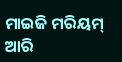ମାଇଜି ମରିୟମ୍ ଆରି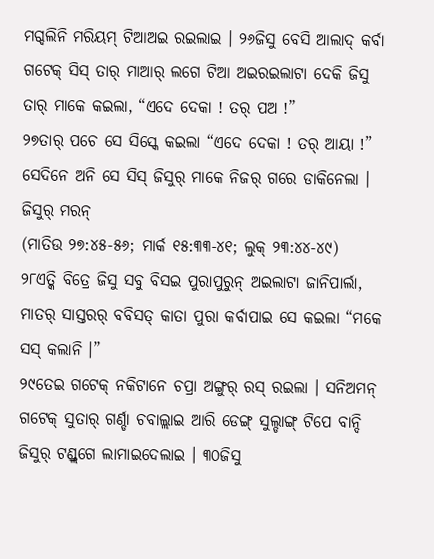ମଗ୍ଦଲିନି ମରିୟମ୍ ଟିଆଅଇ ରଇଲାଇ । ୨୬ଜିସୁ ବେସି ଆଲାଦ୍ କର୍ବା ଗଟେକ୍ ସିସ୍ ତାର୍ ମାଆର୍ ଲଗେ ଟିଆ ଅଇରଇଲାଟା ଦେକି ଜିସୁ ତାର୍ ମାକେ କଇଲା, “ଏଦେ ଦେକା ! ତର୍ ପଅ !”
୨୭ତାର୍ ପଚେ ସେ ସିସ୍କେ କଇଲା “ଏଦେ ଦେକା ! ତର୍ ଆୟା !” ସେଦିନେ ଅନି ସେ ସିସ୍ ଜିସୁର୍ ମାକେ ନିଜର୍ ଗରେ ଡାକିନେଲା ।
ଜିସୁର୍ ମରନ୍
(ମାତିଉ ୨୭:୪୫-୫୬; ମାର୍କ ୧୫:୩୩-୪୧; ଲୁକ୍ ୨୩:୪୪-୪୯)
୨୮ଏତ୍କି ବିତ୍ରେ ଜିସୁ ସବୁ ବିସଇ ପୁରାପୁରୁନ୍ ଅଇଲାଟା ଜାନିପାର୍ଲା, ମାତର୍ ସାସ୍ତରର୍ ବବିସତ୍ କାତା ପୁରା କର୍ବାପାଇ ସେ କଇଲା “ମକେ ସସ୍ କଲାନି ।”
୨୯ତେଇ ଗଟେକ୍ ନକିଟାନେ ଚପ୍ରା ଅଙ୍ଗୁର୍ ରସ୍ ରଇଲା । ସନିଅମନ୍ ଗଟେକ୍ ସୁତାର୍ ଗର୍ଣ୍ଡା ଚବାଲ୍ଲାଇ ଆରି ଡେଙ୍ଗ୍ ସୁଲ୍ଡାଙ୍ଗ୍ ଟିପେ ବାନ୍ଦି ଜିସୁର୍ ଟଣ୍ଡ୍ଲଗେ ଲାମାଇଦେଲାଇ । ୩୦ଜିସୁ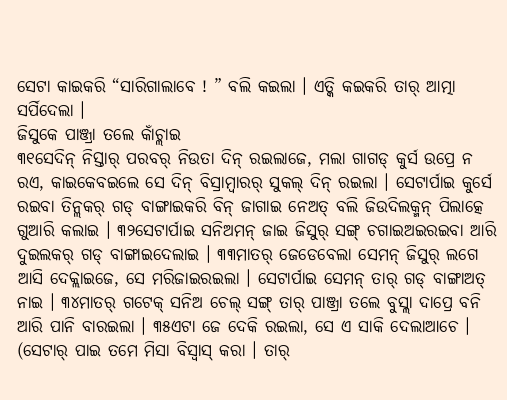ସେଟା କାଇକରି “ସାରିଗାଲାବେ ! ” ବଲି କଇଲା । ଏତ୍କି କଇକରି ତାର୍ ଆତ୍ମା ସର୍ପିଦେଲା ।
ଜିସୁକେ ପାଞ୍ଜ୍ରା ତଲେ କାଁଚ୍ଲାଇ
୩୧ସେଦିନ୍ ନିସ୍ତାର୍ ପରବର୍ ନିଉତା ଦିନ୍ ରଇଲାଜେ, ମଲା ଗାଗଡ୍ କୁର୍ସ ଉପ୍ରେ ନ ରଏ, କାଇକେବଇଲେ ସେ ଦିନ୍ ବିସ୍ରାମ୍ବାରର୍ ସୁକଲ୍ ଦିନ୍ ରଇଲା । ସେଟାର୍ପାଇ କୁର୍ସେ ରଇବା ତିନ୍ଲକର୍ ଗଡ୍ ବାଙ୍ଗାଇକରି ବିନ୍ ଜାଗାଇ ନେଅତ୍ ବଲି ଜିଉଦିଲକ୍ମନ୍ ପିଲାତ୍କେ ଗୁଆରି କଲାଇ । ୩୨ସେଟାର୍ପାଇ ସନିଅମନ୍ ଜାଇ ଜିସୁର୍ ସଙ୍ଗ୍ ଚଗାଇଅଇରଇବା ଆରି ଦୁଇଲକର୍ ଗଡ୍ ବାଙ୍ଗାଇଦେଲାଇ । ୩୩ମାତର୍ ଜେଡେବେଲା ସେମନ୍ ଜିସୁର୍ ଲଗେ ଆସି ଦେକ୍ଲାଇଜେ, ସେ ମରିଜାଇରଇଲା । ସେଟାର୍ପାଇ ସେମନ୍ ତାର୍ ଗଡ୍ ବାଙ୍ଗାଅତ୍ ନାଇ । ୩୪ମାତର୍ ଗଟେକ୍ ସନିଅ ଚେଲ୍ ସଙ୍ଗ୍ ତାର୍ ପାଞ୍ଜ୍ରା ତଲେ ବୁସ୍ଲା ଦାପ୍ରେ ବନି ଆରି ପାନି ବାରଇଲା । ୩୫ଏଟା ଜେ ଦେକି ରଇଲା, ସେ ଏ ସାକି ଦେଲାଆଚେ । (ସେଟାର୍ ପାଇ ତମେ ମିସା ବିସ୍ବାସ୍ କରା । ତାର୍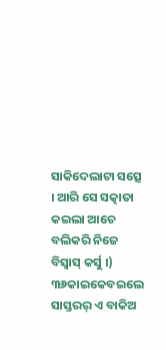ସାକିଦେଲାଟା ସତ୍ସେ । ଆରି ସେ ସତ୍କାତା କଇଲା ଆଚେ ବଲିକରି ନିଜେ ବିସ୍ବାସ୍ କର୍ସୁ ।) ୩୬କାଇକେବଇଲେ ସାସ୍ତରର୍ ଏ ବାକିଅ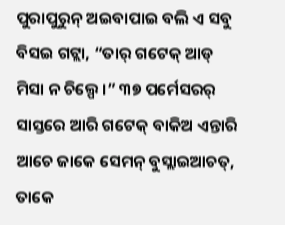ପୁରାପୁରୁନ୍ ଅଇବାପାଇ ବଲି ଏ ସବୁ ବିସଇ ଗଟ୍ଲା, “ତାର୍ ଗଟେକ୍ ଆଡ୍ ମିସା ନ ଚିଲ୍ପେ ।” ୩୭ ପର୍ମେସରର୍ ସାସ୍ତରେ ଆରି ଗଟେକ୍ ବାକିଅ ଏନ୍ତାରି ଆଚେ ଜାକେ ସେମନ୍ ବୁସ୍ଲାଇଆଚତ୍, ତାକେ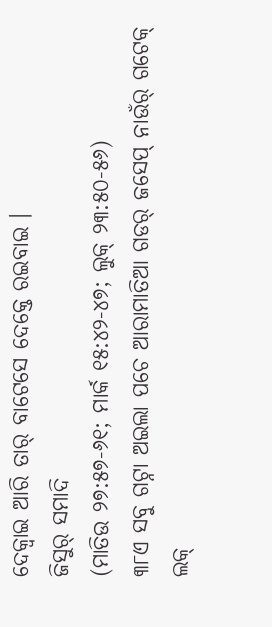ଦେକ୍ବାଇ ଆରି ତାର୍ ବାଟେସେ ଦେକ୍ତେ ରଇବାଇ ।
ଜିସୁର୍ ସମାଦି
(ମାତିଉ ୨୭:୫୭-୬୧; ମାର୍କ ୧୫:୪୨-୪୭; ଲୁକ୍ ୨୩:୫୦-୫୬)
୩୮ଏ ସବୁ ଗଟ୍ନା ଅଇଲା ପଚେ ଆରାମାତିଆ ଗଡର୍ ଜସେପ୍ ନାଉଁର୍ ଗଟେକ୍ ଲକ୍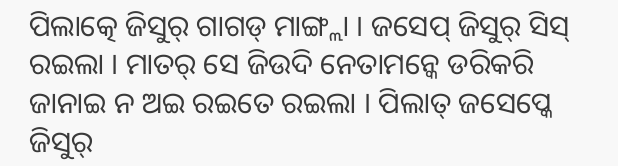ପିଲାତ୍କେ ଜିସୁର୍ ଗାଗଡ୍ ମାଙ୍ଗ୍ଲା । ଜସେପ୍ ଜିସୁର୍ ସିସ୍ ରଇଲା । ମାତର୍ ସେ ଜିଉଦି ନେତାମନ୍କେ ଡରିକରି ଜାନାଇ ନ ଅଇ ରଇତେ ରଇଲା । ପିଲାତ୍ ଜସେପ୍କେ ଜିସୁର୍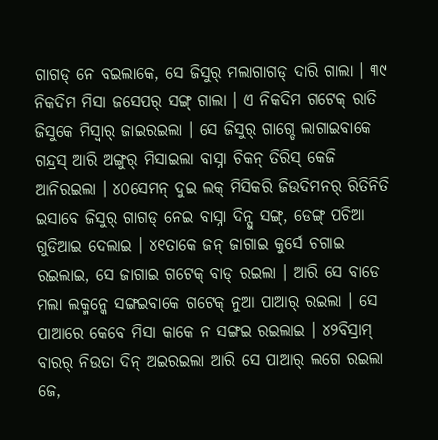ଗାଗଡ୍ ନେ ବଇଲାକେ, ସେ ଜିସୁର୍ ମଲାଗାଗଡ୍ ଦାରି ଗାଲା । ୩୯ ନିକଦିମ ମିସା ଜସେପର୍ ସଙ୍ଗ୍ ଗାଲା । ଏ ନିକଦିମ ଗଟେକ୍ ରାତି ଜିସୁକେ ମିସ୍ବାର୍ ଜାଇରଇଲା । ସେ ଜିସୁର୍ ଗାଗ୍ଡେ ଲାଗାଇବାକେ ଗନ୍ଦ୍ରସ୍ ଆରି ଅଙ୍ଗୁର୍ ମିସାଇଲା ବାସ୍ନା ଚିକନ୍ ତିରିସ୍ କେଜି ଆନିରଇଲା । ୪୦ସେମନ୍ ଦୁଇ ଲକ୍ ମିସିକରି ଜିଉଦିମନର୍ ରିତିନିତି ଇସାବେ ଜିସୁର୍ ଗାଗଡ୍ ନେଇ ବାସ୍ନା ଦିନ୍ସୁ ସଙ୍ଗ୍, ଡେଙ୍ଗ୍ ପଚିଆ ଗୁଡିଆଇ ଦେଲାଇ । ୪୧ତାକେ ଜନ୍ ଜାଗାଇ କୁର୍ସେ ଚଗାଇ ରଇଲାଇ, ସେ ଜାଗାଇ ଗଟେକ୍ ବାଡ୍ ରଇଲା । ଆରି ସେ ବାଡେ ମଲା ଲକ୍ମନ୍କେ ସଙ୍ଗଇବାକେ ଗଟେକ୍ ନୁଆ ପାଆର୍ ରଇଲା । ସେ ପାଆରେ କେବେ ମିସା କାକେ ନ ସଙ୍ଗଇ ରଇଲାଇ । ୪୨ବିସ୍ରାମ୍ ବାରର୍ ନିଉତା ଦିନ୍ ଅଇରଇଲା ଆରି ସେ ପାଆର୍ ଲଗେ ରଇଲା ଜେ,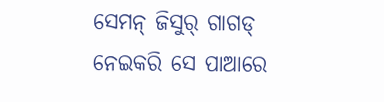ସେମନ୍ ଜିସୁର୍ ଗାଗଡ୍ ନେଇକରି ସେ ପାଆରେ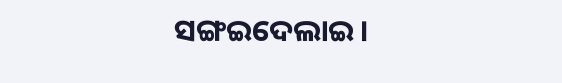ସଙ୍ଗଇଦେଲାଇ ।